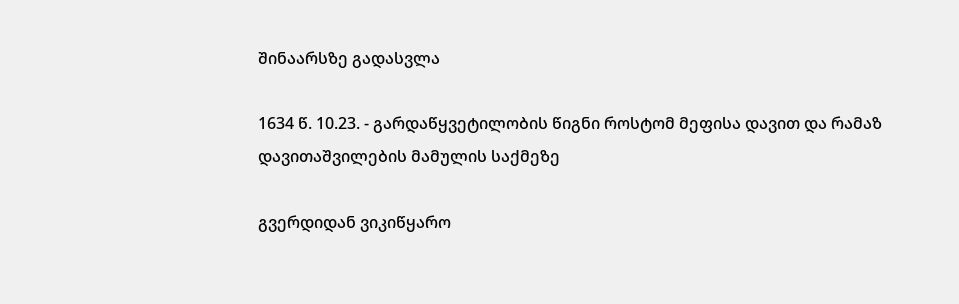შინაარსზე გადასვლა

1634 წ. 10.23. - გარდაწყვეტილობის წიგნი როსტომ მეფისა დავით და რამაზ დავითაშვილების მამულის საქმეზე

გვერდიდან ვიკიწყარო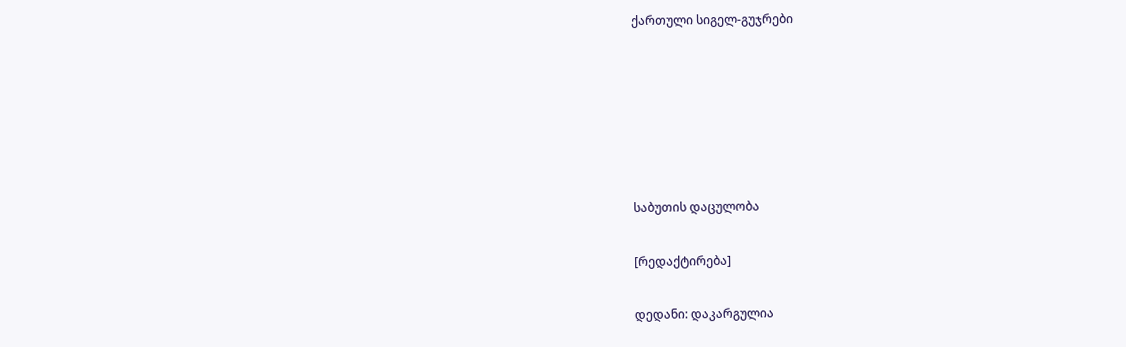ქართული სიგელ-გუჯრები






საბუთის დაცულობა

[რედაქტირება]

დედანი: დაკარგულია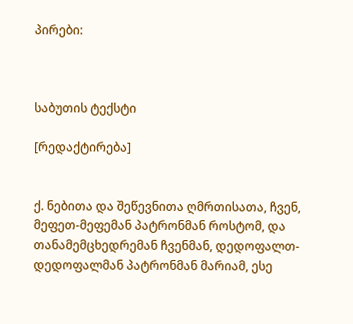პირები:



საბუთის ტექსტი

[რედაქტირება]


ქ. ნებითა და შეწევნითა ღმრთისათა, ჩვენ, მეფეთ-მეფემან პატრონმან როსტომ, და თანამემცხედრემან ჩვენმან, დედოფალთ-დედოფალმან პატრონმან მარიამ, ესე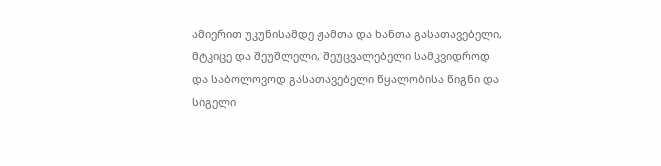ამიერით უკუნისამდე ჟამთა და ხანთა გასათავებელი, მტკიცე და შეუშლელი, შეუცვალებელი სამკვიდროდ და საბოლოვოდ გასათავებელი წყალობისა წიგნი და სიგელი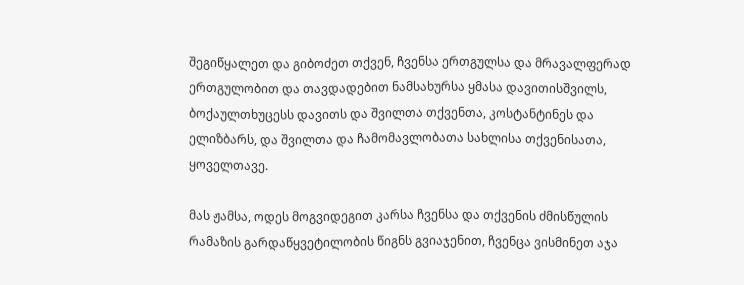შეგიწყალეთ და გიბოძეთ თქვენ, ჩვენსა ერთგულსა და მრავალფერად ერთგულობით და თავდადებით ნამსახურსა ყმასა დავითისშვილს, ბოქაულთხუცესს დავითს და შვილთა თქვენთა, კოსტანტინეს და ელიზბარს, და შვილთა და ჩამომავლობათა სახლისა თქვენისათა, ყოველთავე.

მას ჟამსა, ოდეს მოგვიდეგით კარსა ჩვენსა და თქვენის ძმისწულის რამაზის გარდაწყვეტილობის წიგნს გვიაჯენით, ჩვენცა ვისმინეთ აჯა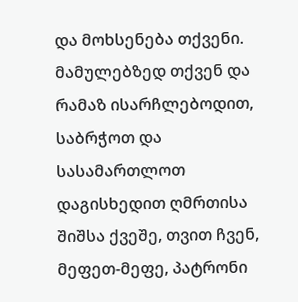და მოხსენება თქვენი. მამულებზედ თქვენ და რამაზ ისარჩლებოდით, საბრჭოთ და სასამართლოთ დაგისხედით ღმრთისა შიშსა ქვეშე, თვით ჩვენ, მეფეთ-მეფე, პატრონი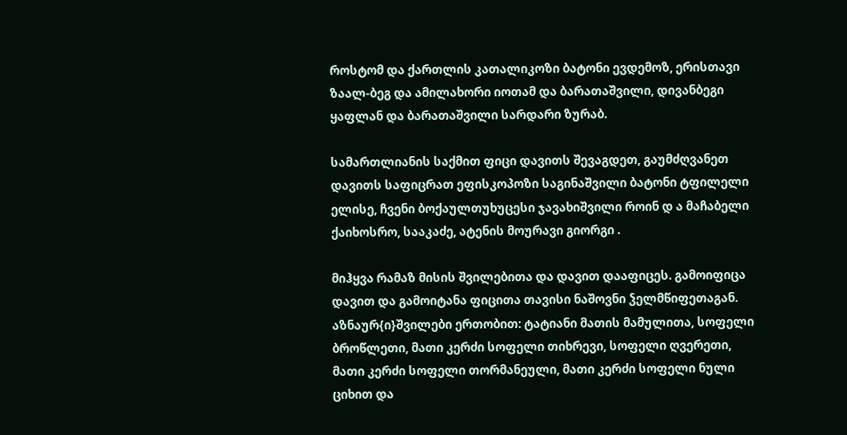როსტომ და ქართლის კათალიკოზი ბატონი ევდემოზ, ერისთავი ზაალ-ბეგ და ამილახორი იოთამ და ბარათაშვილი, დივანბეგი ყაფლან და ბარათაშვილი სარდარი ზურაბ.

სამართლიანის საქმით ფიცი დავითს შევაგდეთ, გაუმძღვანეთ დავითს საფიცრათ ეფისკოპოზი საგინაშვილი ბატონი ტფილელი ელისე, ჩვენი ბოქაულთუხუცესი ჯავახიშვილი როინ დ ა მაჩაბელი ქაიხოსრო, სააკაძე, ატენის მოურავი გიორგი .

მიჰყვა რამაზ მისის შვილებითა და დავით დააფიცეს. გამოიფიცა დავით და გამოიტანა ფიცითა თავისი ნაშოვნი ჴელმწიფეთაგან. აზნაურ{ი}შვილები ერთობით: ტატიანი მათის მამულითა, სოფელი ბროწლეთი, მათი კერძი სოფელი თიხრევი, სოფელი ღვერეთი, მათი კერძი სოფელი თორმანეული, მათი კერძი სოფელი ნული ციხით და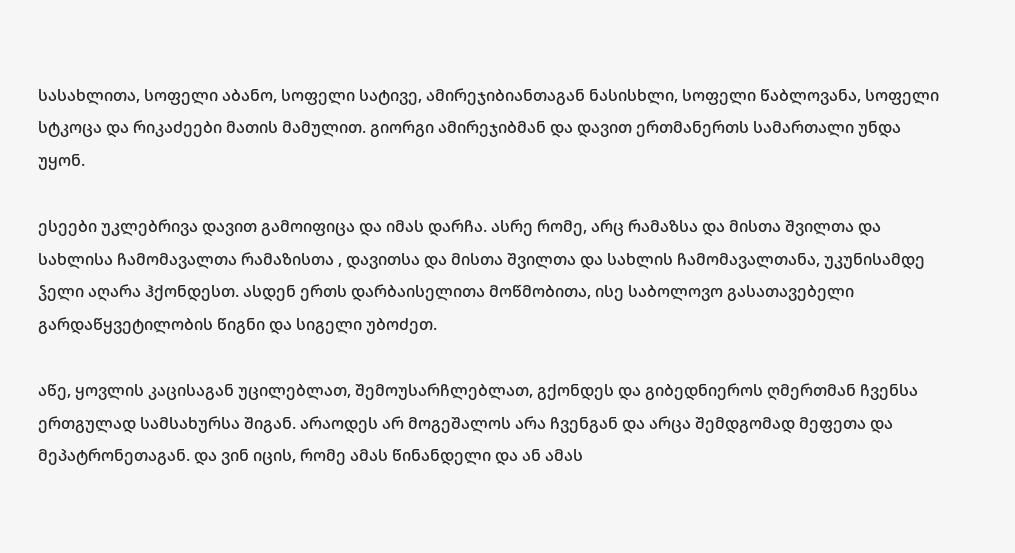სასახლითა, სოფელი აბანო, სოფელი სატივე, ამირეჯიბიანთაგან ნასისხლი, სოფელი წაბლოვანა, სოფელი სტკოცა და რიკაძეები მათის მამულით. გიორგი ამირეჯიბმან და დავით ერთმანერთს სამართალი უნდა უყონ.

ესეები უკლებრივა დავით გამოიფიცა და იმას დარჩა. ასრე რომე, არც რამაზსა და მისთა შვილთა და სახლისა ჩამომავალთა რამაზისთა , დავითსა და მისთა შვილთა და სახლის ჩამომავალთანა, უკუნისამდე ჴელი აღარა ჰქონდესთ. ასდენ ერთს დარბაისელითა მოწმობითა, ისე საბოლოვო გასათავებელი გარდაწყვეტილობის წიგნი და სიგელი უბოძეთ.

აწე, ყოვლის კაცისაგან უცილებლათ, შემოუსარჩლებლათ, გქონდეს და გიბედნიეროს ღმერთმან ჩვენსა ერთგულად სამსახურსა შიგან. არაოდეს არ მოგეშალოს არა ჩვენგან და არცა შემდგომად მეფეთა და მეპატრონეთაგან. და ვინ იცის, რომე ამას წინანდელი და ან ამას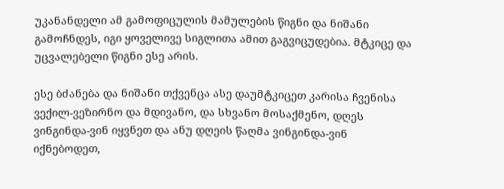უკანანდელი ამ გამოფიცულის მამულების წიგნი და ნიშანი გამოჩნდეს, იგი ყოველივე სიგლითა ამით გაგვიცუდებია. მტკიცე და უცვალებელი წიგნი ესე არის.

ესე ბძანება და ნიშანი თქვენცა ასე დაუმტკიცეთ კარისა ჩვენისა ვექილ-ვეზირნო და მდივანო, და სხვანო მოსაქმენო, დღეს ვინგინდა-ვინ იყვნეთ და ანუ დღეის წაღმა ვინგინდა-ვინ იქნებოდეთ,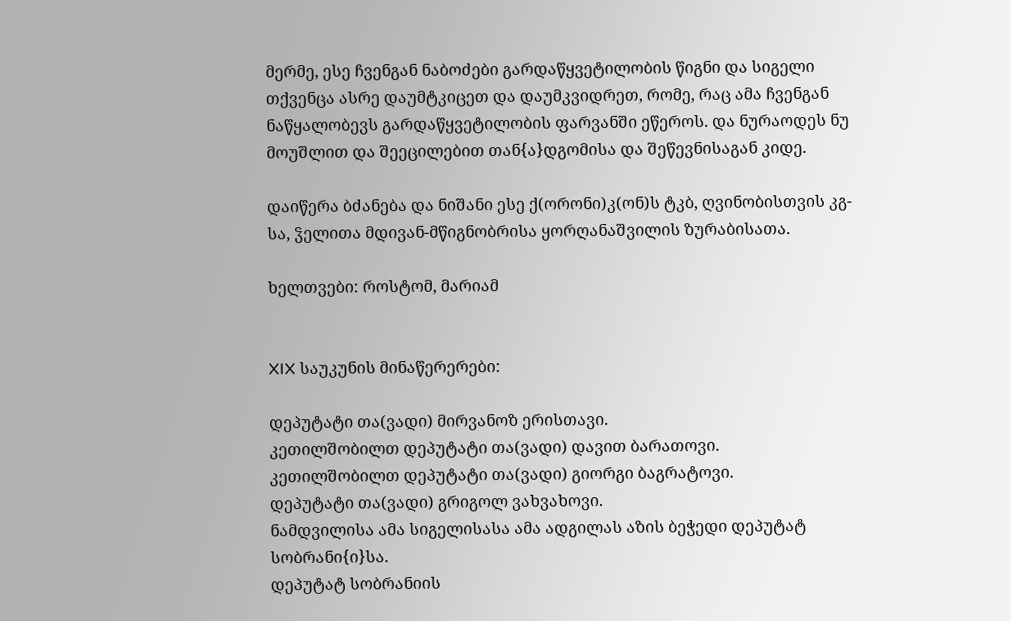მერმე, ესე ჩვენგან ნაბოძები გარდაწყვეტილობის წიგნი და სიგელი თქვენცა ასრე დაუმტკიცეთ და დაუმკვიდრეთ, რომე, რაც ამა ჩვენგან ნაწყალობევს გარდაწყვეტილობის ფარვანში ეწეროს. და ნურაოდეს ნუ მოუშლით და შეეცილებით თან{ა}დგომისა და შეწევნისაგან კიდე.

დაიწერა ბძანება და ნიშანი ესე ქ(ორონი)კ(ონ)ს ტკბ, ღვინობისთვის კგ-სა, ჴელითა მდივან-მწიგნობრისა ყორღანაშვილის ზურაბისათა.

ხელთვები: როსტომ, მარიამ


XIX საუკუნის მინაწერერები:

დეპუტატი თა(ვადი) მირვანოზ ერისთავი.
კეთილშობილთ დეპუტატი თა(ვადი) დავით ბარათოვი.
კეთილშობილთ დეპუტატი თა(ვადი) გიორგი ბაგრატოვი.
დეპუტატი თა(ვადი) გრიგოლ ვახვახოვი.
ნამდვილისა ამა სიგელისასა ამა ადგილას აზის ბეჭედი დეპუტატ სობრანი{ი}სა.
დეპუტატ სობრანიის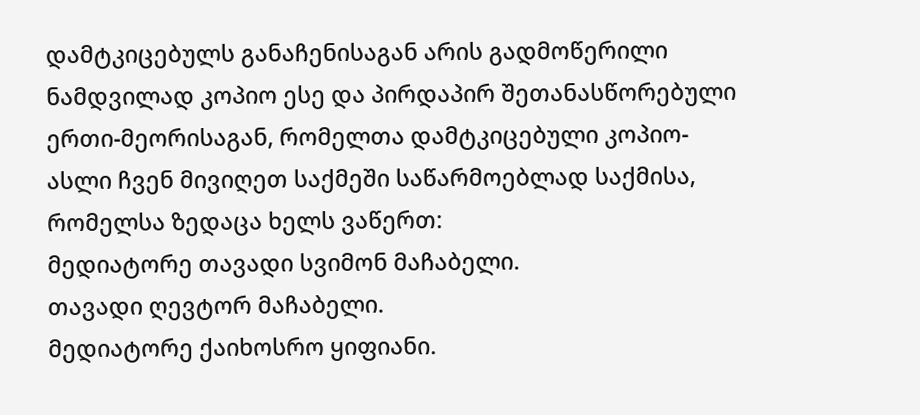დამტკიცებულს განაჩენისაგან არის გადმოწერილი ნამდვილად კოპიო ესე და პირდაპირ შეთანასწორებული ერთი-მეორისაგან, რომელთა დამტკიცებული კოპიო-ასლი ჩვენ მივიღეთ საქმეში საწარმოებლად საქმისა, რომელსა ზედაცა ხელს ვაწერთ:
მედიატორე თავადი სვიმონ მაჩაბელი.
თავადი ღევტორ მაჩაბელი.
მედიატორე ქაიხოსრო ყიფიანი.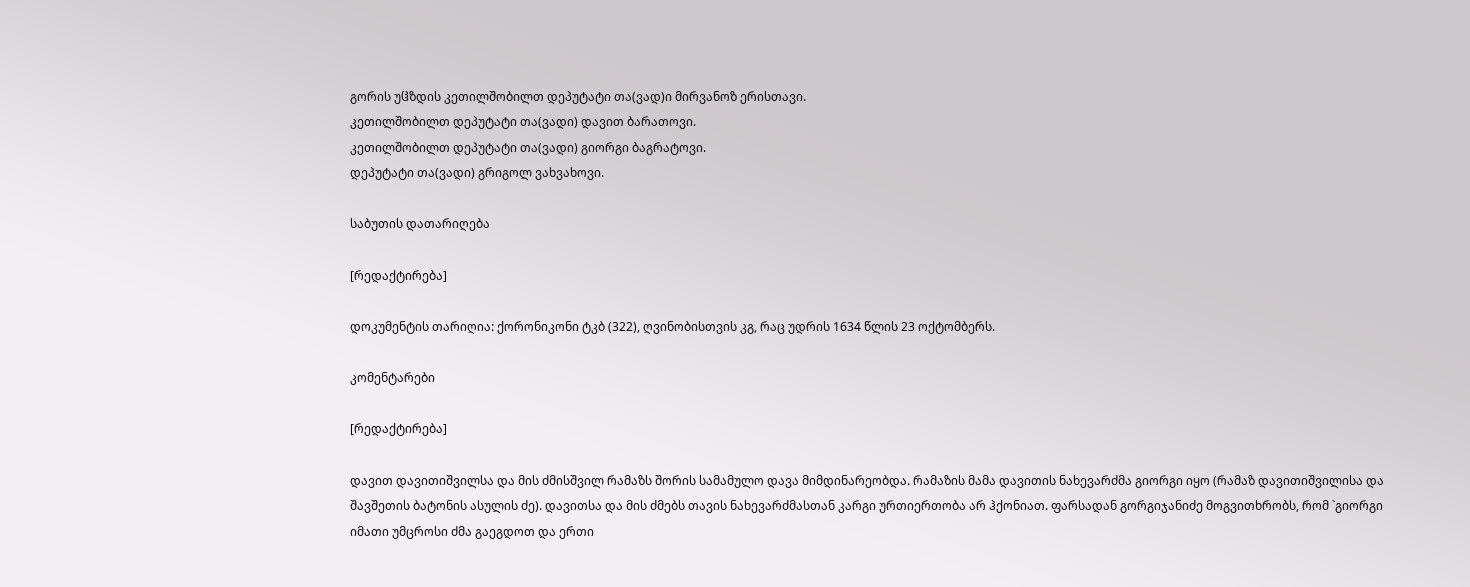გორის უჱზდის კეთილშობილთ დეპუტატი თა(ვად)ი მირვანოზ ერისთავი.
კეთილშობილთ დეპუტატი თა(ვადი) დავით ბარათოვი.
კეთილშობილთ დეპუტატი თა(ვადი) გიორგი ბაგრატოვი.
დეპუტატი თა(ვადი) გრიგოლ ვახვახოვი.

საბუთის დათარიღება

[რედაქტირება]

დოკუმენტის თარიღია: ქორონიკონი ტკბ (322), ღვინობისთვის კგ, რაც უდრის 1634 წლის 23 ოქტომბერს.

კომენტარები

[რედაქტირება]

დავით დავითიშვილსა და მის ძმისშვილ რამაზს შორის სამამულო დავა მიმდინარეობდა. რამაზის მამა დავითის ნახევარძმა გიორგი იყო (რამაზ დავითიშვილისა და შავშეთის ბატონის ასულის ძე). დავითსა და მის ძმებს თავის ნახევარძმასთან კარგი ურთიერთობა არ ჰქონიათ. ფარსადან გორგიჯანიძე მოგვითხრობს, რომ `გიორგი იმათი უმცროსი ძმა გაეგდოთ და ერთი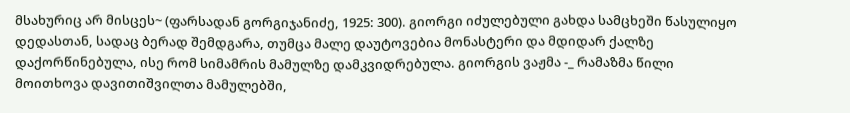მსახურიც არ მისცეს~ (ფარსადან გორგიჯანიძე, 1925: 300). გიორგი იძულებული გახდა სამცხეში წასულიყო დედასთან, სადაც ბერად შემდგარა, თუმცა მალე დაუტოვებია მონასტერი და მდიდარ ქალზე დაქორწინებულა, ისე რომ სიმამრის მამულზე დამკვიდრებულა. გიორგის ვაჟმა -_ რამაზმა წილი მოითხოვა დავითიშვილთა მამულებში,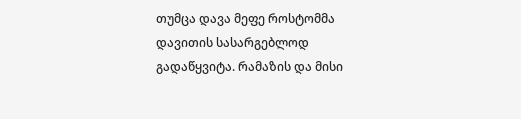თუმცა დავა მეფე როსტომმა დავითის სასარგებლოდ გადაწყვიტა. რამაზის და მისი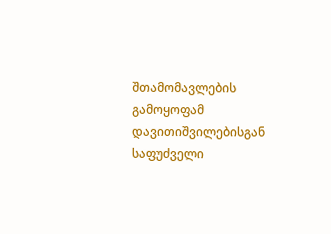შთამომავლების გამოყოფამ დავითიშვილებისგან საფუძველი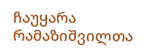ჩაუყარა რამაზიშვილთა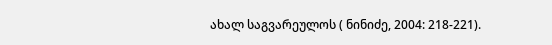ახალ საგვარეულოს ( ნინიძე, 2004: 218-221).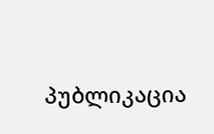პუბლიკაცია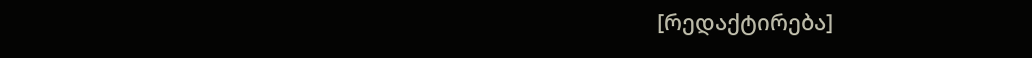[რედაქტირება]